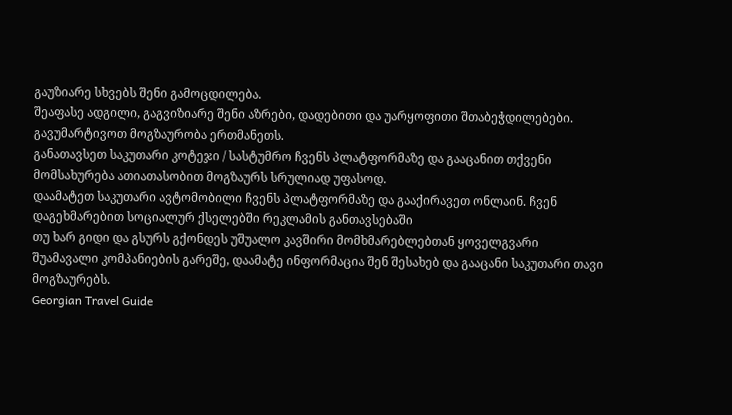გაუზიარე სხვებს შენი გამოცდილება.
შეაფასე ადგილი, გაგვიზიარე შენი აზრები, დადებითი და უარყოფითი შთაბეჭდილებები.
გავუმარტივოთ მოგზაურობა ერთმანეთს.
განათავსეთ საკუთარი კოტეჯი / სასტუმრო ჩვენს პლატფორმაზე და გააცანით თქვენი მომსახურება ათიათასობით მოგზაურს სრულიად უფასოდ.
დაამატეთ საკუთარი ავტომობილი ჩვენს პლატფორმაზე და გააქირავეთ ონლაინ. ჩვენ დაგეხმარებით სოციალურ ქსელებში რეკლამის განთავსებაში
თუ ხარ გიდი და გსურს გქონდეს უშუალო კავშირი მომხმარებლებთან ყოველგვარი შუამავალი კომპანიების გარეშე, დაამატე ინფორმაცია შენ შესახებ და გააცანი საკუთარი თავი მოგზაურებს.
Georgian Travel Guide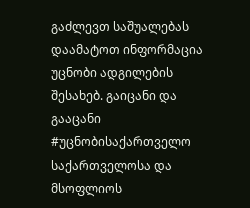გაძლევთ საშუალებას დაამატოთ ინფორმაცია უცნობი ადგილების შესახებ. გაიცანი და გააცანი #უცნობისაქართველო საქართველოსა და მსოფლიოს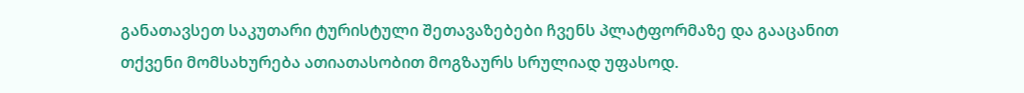განათავსეთ საკუთარი ტურისტული შეთავაზებები ჩვენს პლატფორმაზე და გააცანით თქვენი მომსახურება ათიათასობით მოგზაურს სრულიად უფასოდ.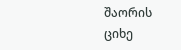შაორის ციხე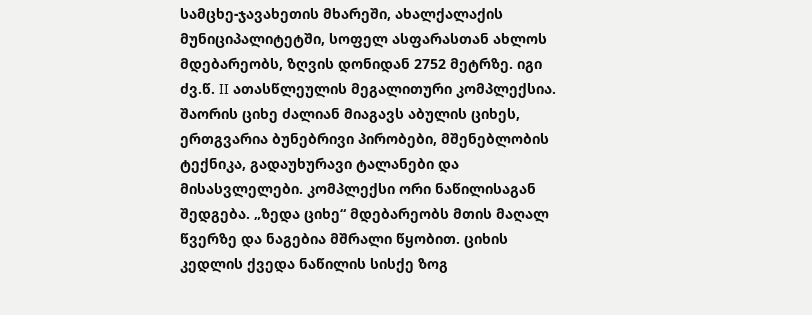სამცხე-ჯავახეთის მხარეში, ახალქალაქის მუნიციპალიტეტში, სოფელ ასფარასთან ახლოს მდებარეობს, ზღვის დონიდან 2752 მეტრზე. იგი ძვ.წ. II ათასწლეულის მეგალითური კომპლექსია. შაორის ციხე ძალიან მიაგავს აბულის ციხეს, ერთგვარია ბუნებრივი პირობები, მშენებლობის ტექნიკა, გადაუხურავი ტალანები და მისასვლელები. კომპლექსი ორი ნაწილისაგან შედგება. „ზედა ციხე“ მდებარეობს მთის მაღალ წვერზე და ნაგებია მშრალი წყობით. ციხის კედლის ქვედა ნაწილის სისქე ზოგ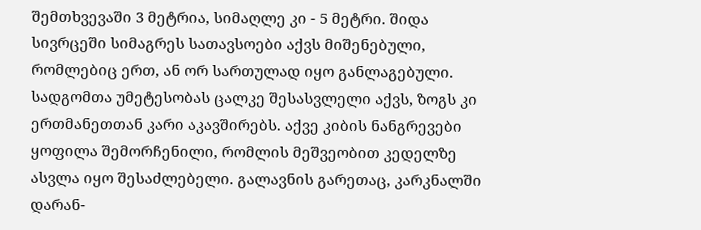შემთხვევაში 3 მეტრია, სიმაღლე კი - 5 მეტრი. შიდა სივრცეში სიმაგრეს სათავსოები აქვს მიშენებული, რომლებიც ერთ, ან ორ სართულად იყო განლაგებული. სადგომთა უმეტესობას ცალკე შესასვლელი აქვს, ზოგს კი ერთმანეთთან კარი აკავშირებს. აქვე კიბის ნანგრევები ყოფილა შემორჩენილი, რომლის მეშვეობით კედელზე ასვლა იყო შესაძლებელი. გალავნის გარეთაც, კარკნალში დარან-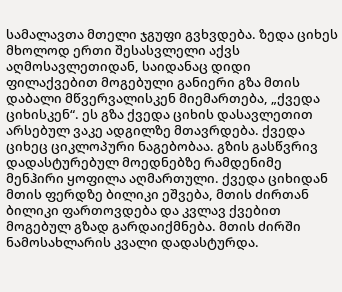სამალავთა მთელი ჯგუფი გვხვდება. ზედა ციხეს მხოლოდ ერთი შესასვლელი აქვს აღმოსავლეთიდან, საიდანაც დიდი ფილაქვებით მოგებული განიერი გზა მთის დაბალი მწვერვალისკენ მიემართება, „ქვედა ციხისკენ“. ეს გზა ქვედა ციხის დასავლეთით არსებულ ვაკე ადგილზე მთავრდება. ქვედა ციხეც ციკლოპური ნაგებობაა. გზის გასწვრივ დადასტურებულ მოედნებზე რამდენიმე მენჰირი ყოფილა აღმართული. ქვედა ციხიდან მთის ფერდზე ბილიკი ეშვება, მთის ძირთან ბილიკი ფართოვდება და კვლავ ქვებით მოგებულ გზად გარდაიქმნება. მთის ძირში ნამოსახლარის კვალი დადასტურდა.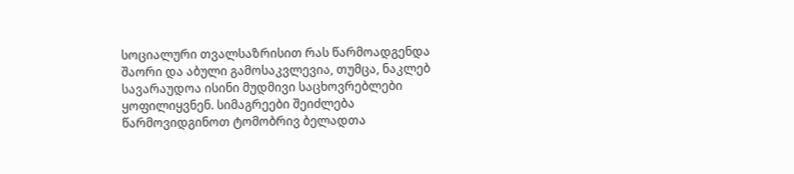სოციალური თვალსაზრისით რას წარმოადგენდა შაორი და აბული გამოსაკვლევია, თუმცა, ნაკლებ სავარაუდოა ისინი მუდმივი საცხოვრებლები ყოფილიყვნენ. სიმაგრეები შეიძლება წარმოვიდგინოთ ტომობრივ ბელადთა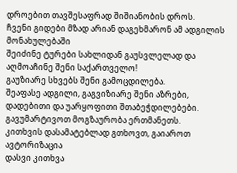დროებით თავშესაფრად შიშიანობის დროს.
ჩვენი გიდები მზად არიან დაგეხმარონ ამ ადგილის მონახულებაში
შეიძინე ტურები სახლიდან გაუსვლელად და აღმოაჩინე შენი საქართველო!
გაუზიარე სხვებს შენი გამოცდილება.
შეაფასე ადგილი, გაგვიზიარე შენი აზრები, დადებითი და უარყოფითი შთაბეჭდილებები.
გავუმარტივოთ მოგზაურობა ერთმანეთს.
კითხვის დასამატებლად გთხოვთ, გაიაროთ ავტორიზაცია
დასვი კითხვა